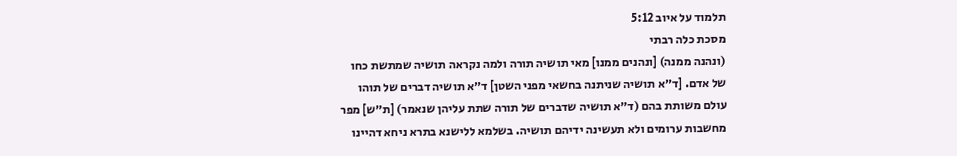תלמוד על איוב 5:12
מסכת כלה רבתי
(ונהנה ממנה) [ונהנים ממנו] מאי תושיה תורה ולמה נקראה תושיה שמתשת כחו של אדם. [ד״א תושיה שניתנה בחשאי מפני השטן] ד״א תושיה דברים של תוהו עולם משותת בהם (ד״א תושיה שדברים של תורה שתת עליהן שנאמר) [ת״ש] מפר מחשבות ערומים ולא תעשינה ידיהם תושיה. בשלמא ללישנא בתרא ניחא דהיינו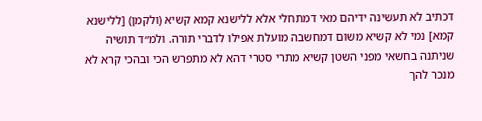דכתיב לא תעשינה ידיהם מאי דמתחלי אלא ללישנא קמא קשיא (ולקמן) [ללישנא קמא] נמי לא קשיא משום דמחשבה מועלת אפילו לדברי תורה. ולמ״ד תושיה שניתנה בחשאי מפני השטן קשיא מתרי סטרי דהא לא מתפרש הכי ובהכי קרא לא מנכר להך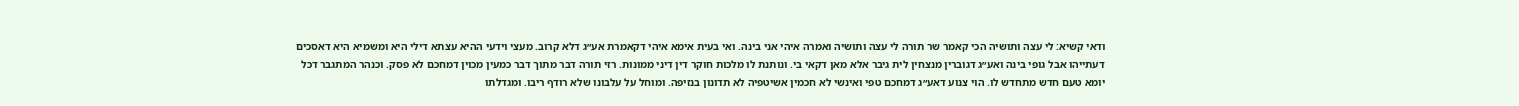ודאי קשיא: לי עצה ותושיה הכי קאמר שר תורה לי עצה ותושיה ואמרה איהי אני בינה. ואי בעית אימא איהי דקאמרת אע״ג דלא קרוב. מעצי וידעי ההיא עצתא דילי היא ומשמיא היא דאסכים דעתייהו אבל גופי בינה ואע״ג דגוברין מנצחין לית גיבר אלא מאן דקאי בי. ונותנת לו מלכות חוקר דין דיני ממונות. רזי תורה דבר מתוך דבר כמעין מכוין דמחכם לא פסק. וכנהר המתגבר דכל יומא טעם חדש מתחדש לו. הוי צנוע דאע״ג דמחכם טפי ואינשי לא חכמין אשיטפיה לא תדונון בנזיפה. ומוחל על עלבונו שלא רודף ריבו. ומגדלתו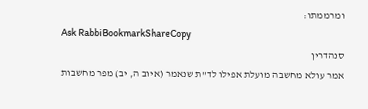ומרממתו:
Ask RabbiBookmarkShareCopy
סנהדרין
אמר עולא מחשבה מועלת אפילו לד"ת שנאמר (איוב ה, יב) מפר מחשבות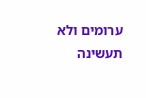ערומים ולא תעשינה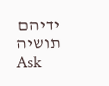ידיהם תושיה
Ask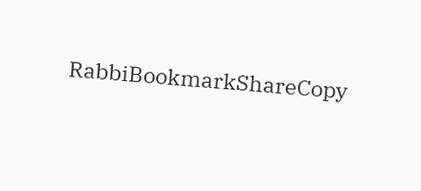RabbiBookmarkShareCopy